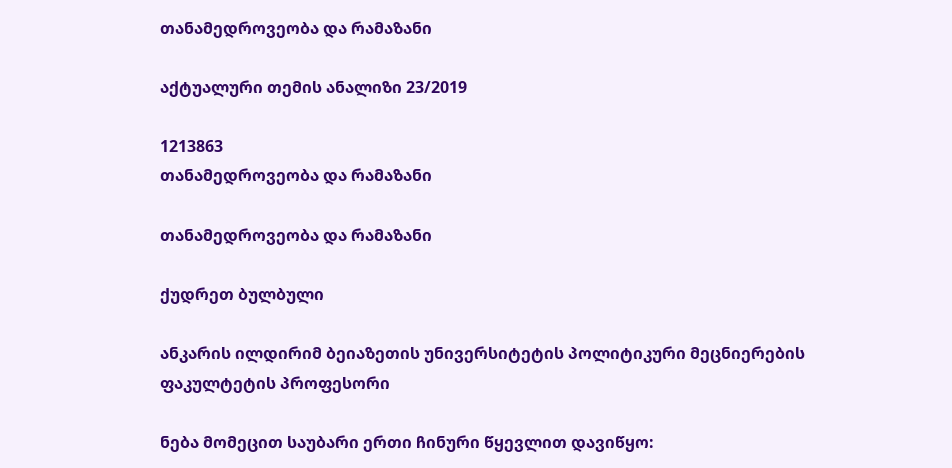თანამედროვეობა და რამაზანი

აქტუალური თემის ანალიზი 23/2019

1213863
თანამედროვეობა და რამაზანი

თანამედროვეობა და რამაზანი

ქუდრეთ ბულბული

ანკარის ილდირიმ ბეიაზეთის უნივერსიტეტის პოლიტიკური მეცნიერების ფაკულტეტის პროფესორი

ნება მომეცით საუბარი ერთი ჩინური წყევლით დავიწყო: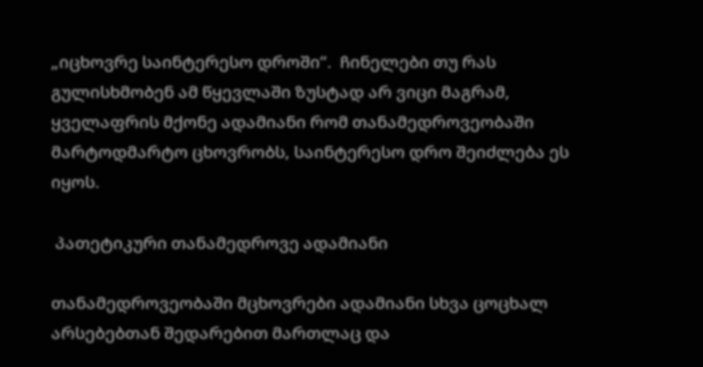„იცხოვრე საინტერესო დროში“.  ჩინელები თუ რას გულისხმობენ ამ წყევლაში ზუსტად არ ვიცი მაგრამ, ყველაფრის მქონე ადამიანი რომ თანამედროვეობაში მარტოდმარტო ცხოვრობს, საინტერესო დრო შეიძლება ეს იყოს.

 პათეტიკური თანამედროვე ადამიანი

თანამედროვეობაში მცხოვრები ადამიანი სხვა ცოცხალ არსებებთან შედარებით მართლაც და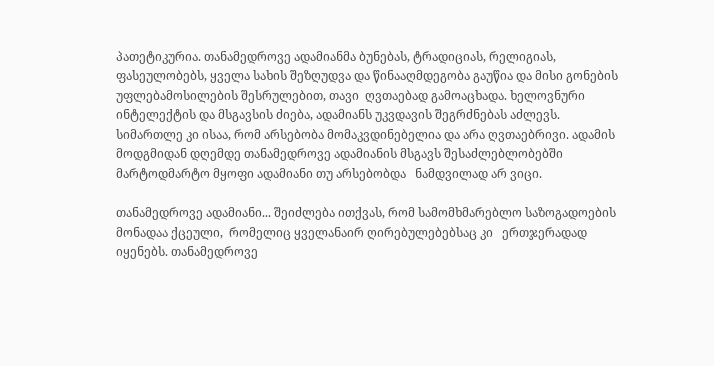პათეტიკურია. თანამედროვე ადამიანმა ბუნებას, ტრადიციას, რელიგიას, ფასეულობებს, ყველა სახის შეზღუდვა და წინააღმდეგობა გაუწია და მისი გონების უფლებამოსილების შესრულებით, თავი  ღვთაებად გამოაცხადა. ხელოვნური ინტელექტის და მსგავსის ძიება, ადამიანს უკვდავის შეგრძნებას აძლევს. სიმართლე კი ისაა, რომ არსებობა მომაკვდინებელია და არა ღვთაებრივი. ადამის მოდგმიდან დღემდე თანამედროვე ადამიანის მსგავს შესაძლებლობებში მარტოდმარტო მყოფი ადამიანი თუ არსებობდა   ნამდვილად არ ვიცი.

თანამედროვე ადამიანი... შეიძლება ითქვას, რომ სამომხმარებლო საზოგადოების მონადაა ქცეული,  რომელიც ყველანაირ ღირებულებებსაც კი   ერთჯერადად იყენებს. თანამედროვე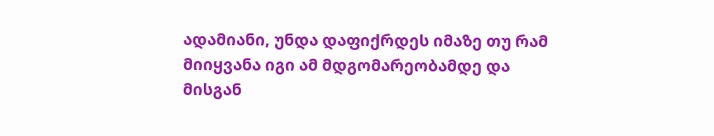ადამიანი, უნდა დაფიქრდეს იმაზე თუ რამ მიიყვანა იგი ამ მდგომარეობამდე და მისგან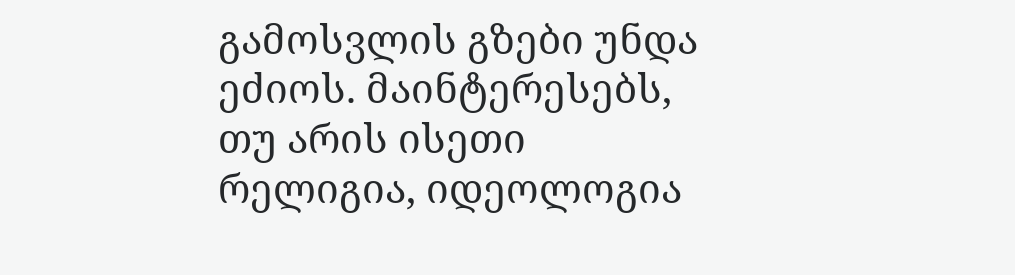გამოსვლის გზები უნდა ეძიოს. მაინტერესებს, თუ არის ისეთი რელიგია, იდეოლოგია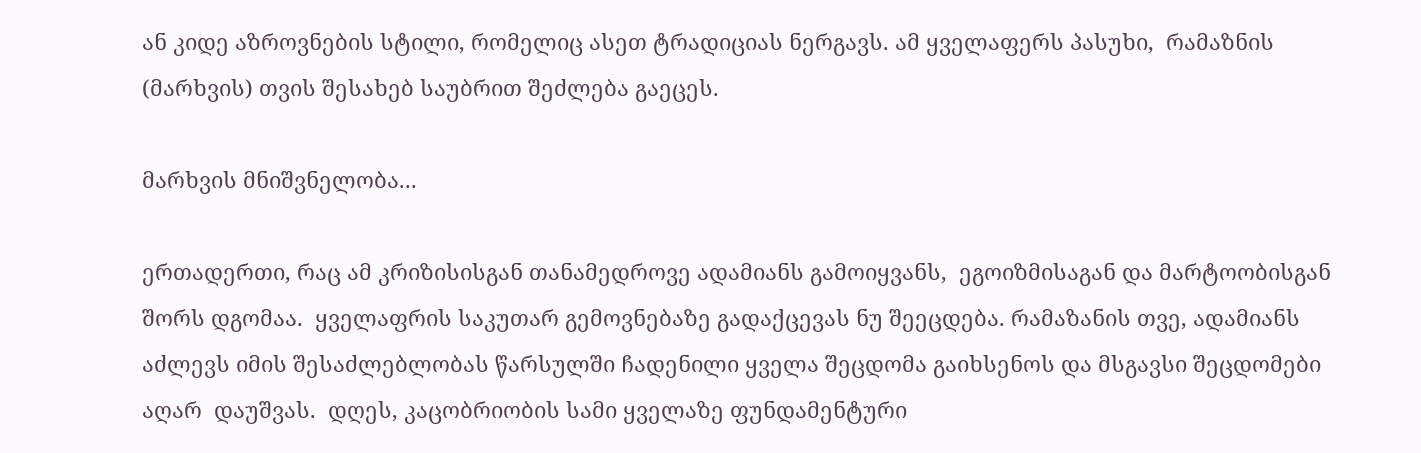ან კიდე აზროვნების სტილი, რომელიც ასეთ ტრადიციას ნერგავს. ამ ყველაფერს პასუხი,  რამაზნის (მარხვის) თვის შესახებ საუბრით შეძლება გაეცეს.

მარხვის მნიშვნელობა...

ერთადერთი, რაც ამ კრიზისისგან თანამედროვე ადამიანს გამოიყვანს,  ეგოიზმისაგან და მარტოობისგან შორს დგომაა.  ყველაფრის საკუთარ გემოვნებაზე გადაქცევას ნუ შეეცდება. რამაზანის თვე, ადამიანს აძლევს იმის შესაძლებლობას წარსულში ჩადენილი ყველა შეცდომა გაიხსენოს და მსგავსი შეცდომები აღარ  დაუშვას.  დღეს, კაცობრიობის სამი ყველაზე ფუნდამენტური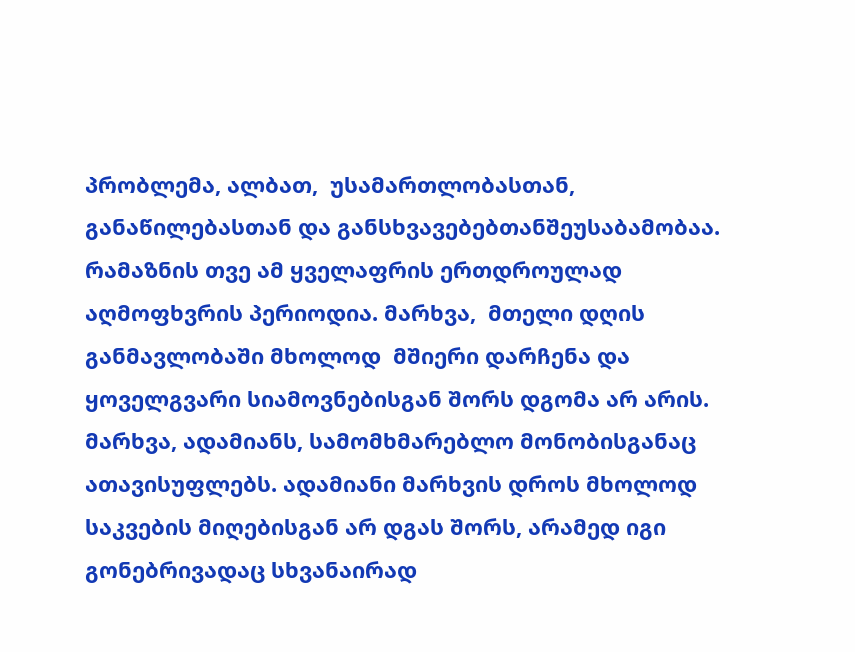პრობლემა, ალბათ,  უსამართლობასთან, განაწილებასთან და განსხვავებებთანშეუსაბამობაა. რამაზნის თვე ამ ყველაფრის ერთდროულად აღმოფხვრის პერიოდია. მარხვა,  მთელი დღის განმავლობაში მხოლოდ  მშიერი დარჩენა და ყოველგვარი სიამოვნებისგან შორს დგომა არ არის.  მარხვა, ადამიანს, სამომხმარებლო მონობისგანაც ათავისუფლებს. ადამიანი მარხვის დროს მხოლოდ საკვების მიღებისგან არ დგას შორს, არამედ იგი გონებრივადაც სხვანაირად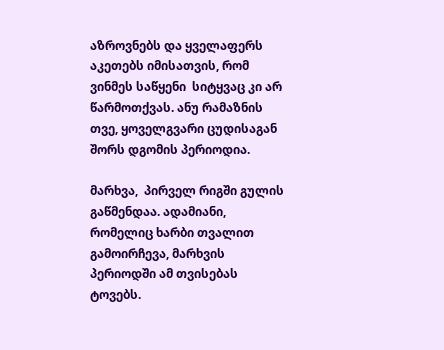აზროვნებს და ყველაფერს აკეთებს იმისათვის, რომ ვინმეს საწყენი  სიტყვაც კი არ წარმოთქვას. ანუ რამაზნის თვე, ყოველგვარი ცუდისაგან შორს დგომის პერიოდია.

მარხვა,  პირველ რიგში გულის გაწმენდაა. ადამიანი, რომელიც ხარბი თვალით გამოირჩევა, მარხვის პერიოდში ამ თვისებას ტოვებს.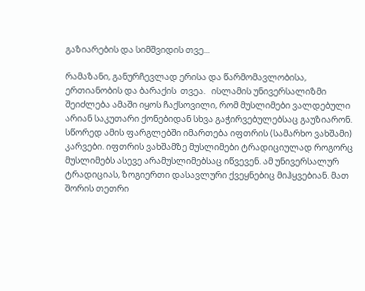გაზიარების და სიმშვიდის თვე...

რამაზანი, განურჩევლად ერისა და წარმომავლობისა, ერთიანობის და ბარაქის  თვეა.   ისლამის უნივერსალიზმი შეიძლება ამაში იყოს ჩაქსოვილი, რომ მუსლიმები ვალდებული არიან საკუთარი ქონებიდან სხვა გაჭირვებულებსაც გაუზიარონ. სწორედ ამის ფარგლებში იმართება იფთრის (სამარხო ვახშამი) კარვები. იფთრის ვახშამზე მუსლიმები ტრადიციულად როგორც მუსლიმებს ასევე არამუსლიმებსაც იწვევენ. ამ უნივერსალურ ტრადიციას, ზოგიერთი დასავლური ქვეყნებიც მიჰყვებიან. მათ შორის თეთრი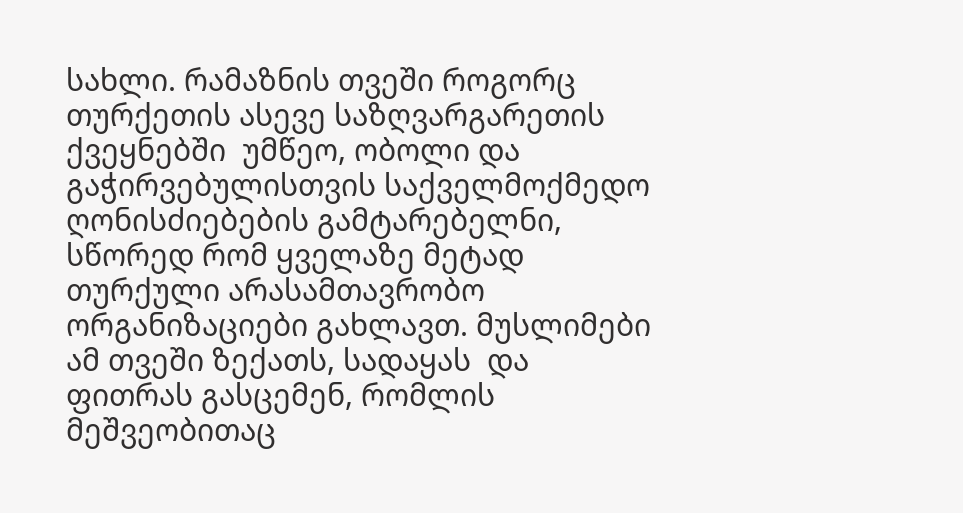სახლი. რამაზნის თვეში როგორც თურქეთის ასევე საზღვარგარეთის ქვეყნებში  უმწეო, ობოლი და გაჭირვებულისთვის საქველმოქმედო ღონისძიებების გამტარებელნი, სწორედ რომ ყველაზე მეტად თურქული არასამთავრობო ორგანიზაციები გახლავთ. მუსლიმები ამ თვეში ზექათს, სადაყას  და  ფითრას გასცემენ, რომლის მეშვეობითაც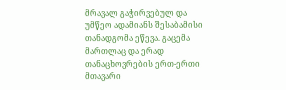მრავალ გაჭირვებულ და უმწეო ადამიანს შესაბამისი თანადგომა ეწევა. გაცემა მართლაც და ერად თანაცხოვრების ერთ-ერთი მთავარი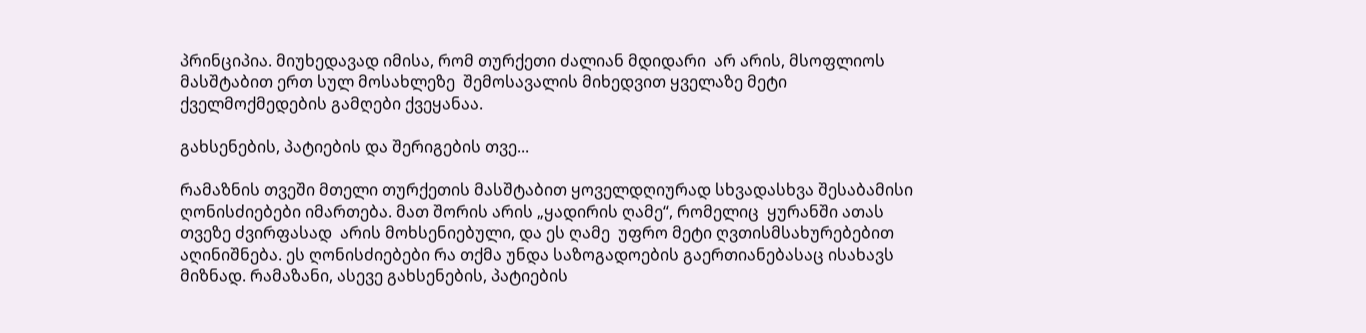პრინციპია. მიუხედავად იმისა, რომ თურქეთი ძალიან მდიდარი  არ არის, მსოფლიოს მასშტაბით ერთ სულ მოსახლეზე  შემოსავალის მიხედვით ყველაზე მეტი ქველმოქმედების გამღები ქვეყანაა.

გახსენების, პატიების და შერიგების თვე...

რამაზნის თვეში მთელი თურქეთის მასშტაბით ყოველდღიურად სხვადასხვა შესაბამისი ღონისძიებები იმართება. მათ შორის არის „ყადირის ღამე“, რომელიც  ყურანში ათას თვეზე ძვირფასად  არის მოხსენიებული, და ეს ღამე  უფრო მეტი ღვთისმსახურებებით აღინიშნება. ეს ღონისძიებები რა თქმა უნდა საზოგადოების გაერთიანებასაც ისახავს მიზნად. რამაზანი, ასევე გახსენების, პატიების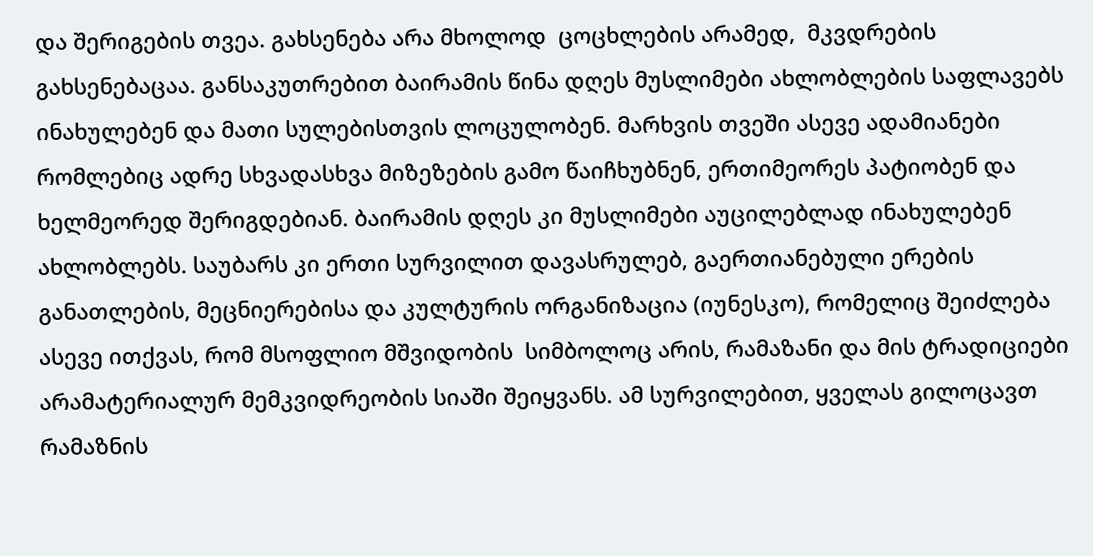და შერიგების თვეა. გახსენება არა მხოლოდ  ცოცხლების არამედ,  მკვდრების გახსენებაცაა. განსაკუთრებით ბაირამის წინა დღეს მუსლიმები ახლობლების საფლავებს ინახულებენ და მათი სულებისთვის ლოცულობენ. მარხვის თვეში ასევე ადამიანები რომლებიც ადრე სხვადასხვა მიზეზების გამო წაიჩხუბნენ, ერთიმეორეს პატიობენ და ხელმეორედ შერიგდებიან. ბაირამის დღეს კი მუსლიმები აუცილებლად ინახულებენ ახლობლებს. საუბარს კი ერთი სურვილით დავასრულებ, გაერთიანებული ერების განათლების, მეცნიერებისა და კულტურის ორგანიზაცია (იუნესკო), რომელიც შეიძლება ასევე ითქვას, რომ მსოფლიო მშვიდობის  სიმბოლოც არის, რამაზანი და მის ტრადიციები  არამატერიალურ მემკვიდრეობის სიაში შეიყვანს. ამ სურვილებით, ყველას გილოცავთ რამაზნის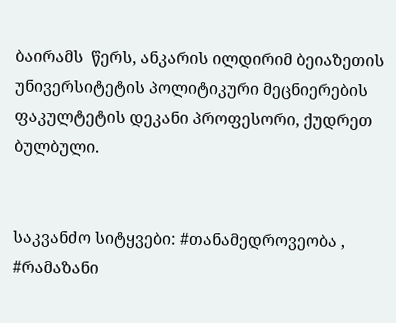ბაირამს  წერს, ანკარის ილდირიმ ბეიაზეთის უნივერსიტეტის პოლიტიკური მეცნიერების ფაკულტეტის დეკანი პროფესორი, ქუდრეთ ბულბული.


საკვანძო სიტყვები: #თანამედროვეობა , #რამაზანი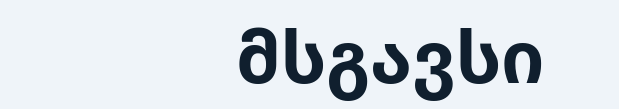მსგავსი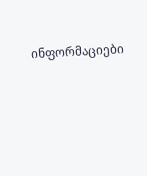ინფორმაციები